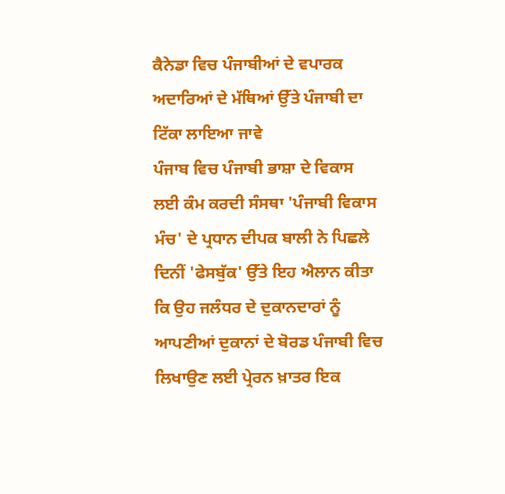ਕੈਨੇਡਾ ਵਿਚ ਪੰਜਾਬੀਆਂ ਦੇ ਵਪਾਰਕ ਅਦਾਰਿਆਂ ਦੇ ਮੱਥਿਆਂ ਉੱਤੇ ਪੰਜਾਬੀ ਦਾ ਟਿੱਕਾ ਲਾਇਆ ਜਾਵੇ
ਪੰਜਾਬ ਵਿਚ ਪੰਜਾਬੀ ਭਾਸ਼ਾ ਦੇ ਵਿਕਾਸ ਲਈ ਕੰਮ ਕਰਦੀ ਸੰਸਥਾ 'ਪੰਜਾਬੀ ਵਿਕਾਸ ਮੰਚ' ਦੇ ਪ੍ਰਧਾਨ ਦੀਪਕ ਬਾਲੀ ਨੇ ਪਿਛਲੇ ਦਿਨੀਂ 'ਫੇਸਬੁੱਕ' ਉੱਤੇ ਇਹ ਐਲਾਨ ਕੀਤਾ ਕਿ ਉਹ ਜਲੰਧਰ ਦੇ ਦੁਕਾਨਦਾਰਾਂ ਨੂੰ ਆਪਣੀਆਂ ਦੁਕਾਨਾਂ ਦੇ ਬੋਰਡ ਪੰਜਾਬੀ ਵਿਚ ਲਿਖਾਉਣ ਲਈ ਪ੍ਰੇਰਨ ਖ਼ਾਤਰ ਇਕ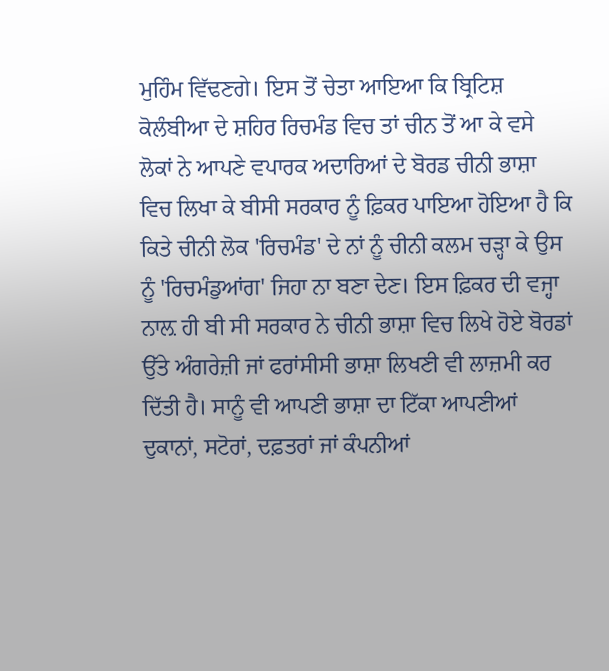ਮੁਹਿੰਮ ਵਿੱਢਣਗੇ। ਇਸ ਤੋਂ ਚੇਤਾ ਆਇਆ ਕਿ ਬ੍ਰਿਟਿਸ਼ ਕੋਲੰਬੀਆ ਦੇ ਸ਼ਹਿਰ ਰਿਚਮੰਡ ਵਿਚ ਤਾਂ ਚੀਨ ਤੋਂ ਆ ਕੇ ਵਸੇ ਲੋਕਾਂ ਨੇ ਆਪਣੇ ਵਪਾਰਕ ਅਦਾਰਿਆਂ ਦੇ ਬੋਰਡ ਚੀਨੀ ਭਾਸ਼ਾ ਵਿਚ ਲਿਖਾ ਕੇ ਬੀਸੀ ਸਰਕਾਰ ਨੂੰ ਫ਼ਿਕਰ ਪਾਇਆ ਹੋਇਆ ਹੈ ਕਿ ਕਿਤੇ ਚੀਨੀ ਲੋਕ 'ਰਿਚਮੰਡ' ਦੇ ਨਾਂ ਨੂੰ ਚੀਨੀ ਕਲਮ ਚੜ੍ਹਾ ਕੇ ਉਸ ਨੂੰ 'ਰਿਚਮੰਡੁਆਂਗ' ਜਿਹਾ ਨਾ ਬਣਾ ਦੇਣ। ਇਸ ਫ਼ਿਕਰ ਦੀ ਵਜ੍ਹਾ ਨਾਲ਼ ਹੀ ਬੀ ਸੀ ਸਰਕਾਰ ਨੇ ਚੀਨੀ ਭਾਸ਼ਾ ਵਿਚ ਲਿਖੇ ਹੋਏ ਬੋਰਡਾਂ ਉੱਤੇ ਅੰਗਰੇਜ਼ੀ ਜਾਂ ਫਰਾਂਸੀਸੀ ਭਾਸ਼ਾ ਲਿਖਣੀ ਵੀ ਲਾਜ਼ਮੀ ਕਰ ਦਿੱਤੀ ਹੈ। ਸਾਨੂੰ ਵੀ ਆਪਣੀ ਭਾਸ਼ਾ ਦਾ ਟਿੱਕਾ ਆਪਣੀਆਂ ਦੁਕਾਨਾਂ, ਸਟੋਰਾਂ, ਦਫ਼ਤਰਾਂ ਜਾਂ ਕੰਪਨੀਆਂ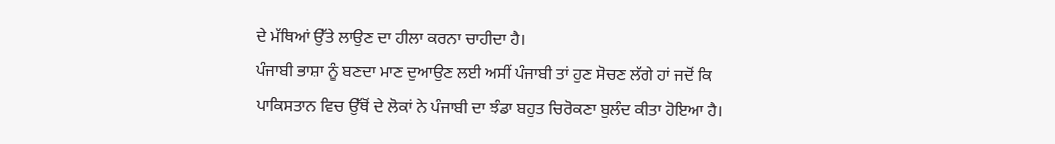ਦੇ ਮੱਥਿਆਂ ਉੱਤੇ ਲਾਉਣ ਦਾ ਹੀਲਾ ਕਰਨਾ ਚਾਹੀਦਾ ਹੈ।
ਪੰਜਾਬੀ ਭਾਸ਼ਾ ਨੂੰ ਬਣਦਾ ਮਾਣ ਦੁਆਉਣ ਲਈ ਅਸੀਂ ਪੰਜਾਬੀ ਤਾਂ ਹੁਣ ਸੋਚਣ ਲੱਗੇ ਹਾਂ ਜਦੋਂ ਕਿ ਪਾਕਿਸਤਾਨ ਵਿਚ ਉੱਥੋਂ ਦੇ ਲੋਕਾਂ ਨੇ ਪੰਜਾਬੀ ਦਾ ਝੰਡਾ ਬਹੁਤ ਚਿਰੋਕਣਾ ਬੁਲੰਦ ਕੀਤਾ ਹੋਇਆ ਹੈ।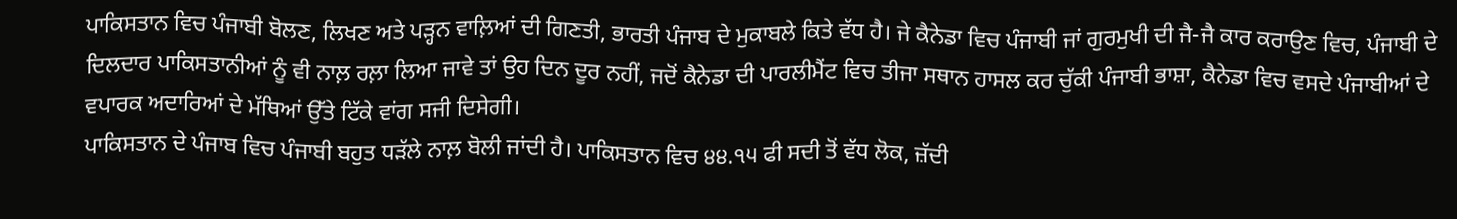ਪਾਕਿਸਤਾਨ ਵਿਚ ਪੰਜਾਬੀ ਬੋਲਣ, ਲਿਖਣ ਅਤੇ ਪੜ੍ਹਨ ਵਾਲ਼ਿਆਂ ਦੀ ਗਿਣਤੀ, ਭਾਰਤੀ ਪੰਜਾਬ ਦੇ ਮੁਕਾਬਲੇ ਕਿਤੇ ਵੱਧ ਹੈ। ਜੇ ਕੈਨੇਡਾ ਵਿਚ ਪੰਜਾਬੀ ਜਾਂ ਗੁਰਮੁਖੀ ਦੀ ਜੈ-ਜੈ ਕਾਰ ਕਰਾਉਣ ਵਿਚ, ਪੰਜਾਬੀ ਦੇ ਦਿਲਦਾਰ ਪਾਕਿਸਤਾਨੀਆਂ ਨੂੰ ਵੀ ਨਾਲ਼ ਰਲ਼ਾ ਲਿਆ ਜਾਵੇ ਤਾਂ ਉਹ ਦਿਨ ਦੂਰ ਨਹੀਂ, ਜਦੋਂ ਕੈਨੇਡਾ ਦੀ ਪਾਰਲੀਮੈਂਟ ਵਿਚ ਤੀਜਾ ਸਥਾਨ ਹਾਸਲ ਕਰ ਚੁੱਕੀ ਪੰਜਾਬੀ ਭਾਸ਼ਾ, ਕੈਨੇਡਾ ਵਿਚ ਵਸਦੇ ਪੰਜਾਬੀਆਂ ਦੇ ਵਪਾਰਕ ਅਦਾਰਿਆਂ ਦੇ ਮੱਥਿਆਂ ਉੱਤੇ ਟਿੱਕੇ ਵਾਂਗ ਸਜੀ ਦਿਸੇਗੀ।
ਪਾਕਿਸਤਾਨ ਦੇ ਪੰਜਾਬ ਵਿਚ ਪੰਜਾਬੀ ਬਹੁਤ ਧੜੱਲੇ ਨਾਲ਼ ਬੋਲੀ ਜਾਂਦੀ ਹੈ। ਪਾਕਿਸਤਾਨ ਵਿਚ ੪੪.੧੫ ਫੀ ਸਦੀ ਤੋਂ ਵੱਧ ਲੋਕ, ਜ਼ੱਦੀ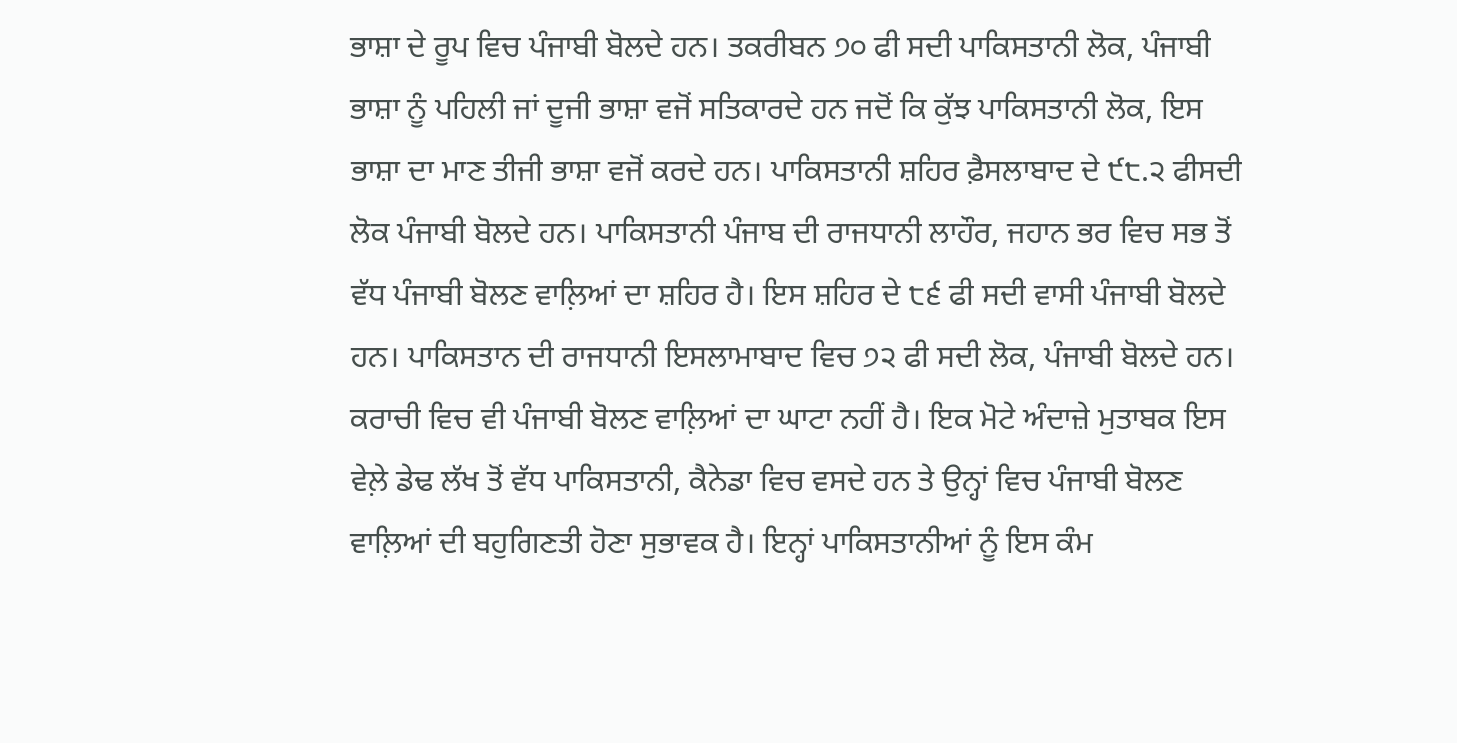ਭਾਸ਼ਾ ਦੇ ਰੂਪ ਵਿਚ ਪੰਜਾਬੀ ਬੋਲਦੇ ਹਨ। ਤਕਰੀਬਨ ੭੦ ਫੀ ਸਦੀ ਪਾਕਿਸਤਾਨੀ ਲੋਕ, ਪੰਜਾਬੀ ਭਾਸ਼ਾ ਨੂੰ ਪਹਿਲੀ ਜਾਂ ਦੂਜੀ ਭਾਸ਼ਾ ਵਜੋਂ ਸਤਿਕਾਰਦੇ ਹਨ ਜਦੋਂ ਕਿ ਕੁੱਝ ਪਾਕਿਸਤਾਨੀ ਲੋਕ, ਇਸ ਭਾਸ਼ਾ ਦਾ ਮਾਣ ਤੀਜੀ ਭਾਸ਼ਾ ਵਜੋਂ ਕਰਦੇ ਹਨ। ਪਾਕਿਸਤਾਨੀ ਸ਼ਹਿਰ ਫ਼ੈਸਲਾਬਾਦ ਦੇ ੯੮.੨ ਫੀਸਦੀ ਲੋਕ ਪੰਜਾਬੀ ਬੋਲਦੇ ਹਨ। ਪਾਕਿਸਤਾਨੀ ਪੰਜਾਬ ਦੀ ਰਾਜਧਾਨੀ ਲਾਹੌਰ, ਜਹਾਨ ਭਰ ਵਿਚ ਸਭ ਤੋਂ ਵੱਧ ਪੰਜਾਬੀ ਬੋਲਣ ਵਾਲ਼ਿਆਂ ਦਾ ਸ਼ਹਿਰ ਹੈ। ਇਸ ਸ਼ਹਿਰ ਦੇ ੮੬ ਫੀ ਸਦੀ ਵਾਸੀ ਪੰਜਾਬੀ ਬੋਲਦੇ ਹਨ। ਪਾਕਿਸਤਾਨ ਦੀ ਰਾਜਧਾਨੀ ਇਸਲਾਮਾਬਾਦ ਵਿਚ ੭੨ ਫੀ ਸਦੀ ਲੋਕ, ਪੰਜਾਬੀ ਬੋਲਦੇ ਹਨ। ਕਰਾਚੀ ਵਿਚ ਵੀ ਪੰਜਾਬੀ ਬੋਲਣ ਵਾਲ਼ਿਆਂ ਦਾ ਘਾਟਾ ਨਹੀਂ ਹੈ। ਇਕ ਮੋਟੇ ਅੰਦਾਜ਼ੇ ਮੁਤਾਬਕ ਇਸ ਵੇਲ਼ੇ ਡੇਢ ਲੱਖ ਤੋਂ ਵੱਧ ਪਾਕਿਸਤਾਨੀ, ਕੈਨੇਡਾ ਵਿਚ ਵਸਦੇ ਹਨ ਤੇ ਉਨ੍ਹਾਂ ਵਿਚ ਪੰਜਾਬੀ ਬੋਲਣ ਵਾਲ਼ਿਆਂ ਦੀ ਬਹੁਗਿਣਤੀ ਹੋਣਾ ਸੁਭਾਵਕ ਹੈ। ਇਨ੍ਹਾਂ ਪਾਕਿਸਤਾਨੀਆਂ ਨੂੰ ਇਸ ਕੰਮ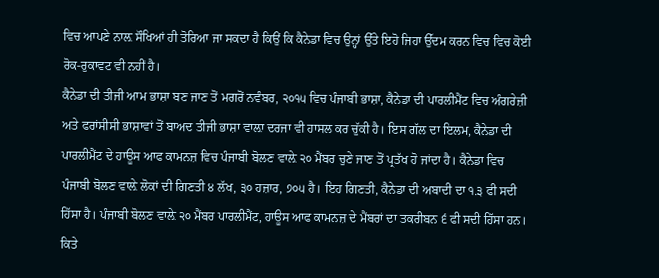ਵਿਚ ਆਪਣੇ ਨਾਲ਼ ਸੌਖਿਆਂ ਹੀ ਤੋਰਿਆ ਜਾ ਸਕਦਾ ਹੈ ਕਿਉਂ ਕਿ ਕੈਨੇਡਾ ਵਿਚ ਉਨ੍ਹਾਂ ਉੱਤੇ ਇਹੋ ਜਿਹਾ ਉੱਦਮ ਕਰਨ ਵਿਚ ਵਿਚ ਕੋਈ ਰੋਕ-ਰੁਕਾਵਟ ਵੀ ਨਹੀਂ ਹੈ।
ਕੈਨੇਡਾ ਦੀ ਤੀਜੀ ਆਮ ਭਾਸ਼ਾ ਬਣ ਜਾਣ ਤੋਂ ਮਗਰੋਂ ਨਵੰਬਰ, ੨੦੧੫ ਵਿਚ ਪੰਜਾਬੀ ਭਾਸ਼ਾ, ਕੈਨੇਡਾ ਦੀ ਪਾਰਲੀਮੈਂਟ ਵਿਚ ਅੰਗਰੇਜ਼ੀ ਅਤੇ ਫਰਾਂਸੀਸੀ ਭਾਸ਼ਾਵਾਂ ਤੋਂ ਬਾਅਦ ਤੀਜੀ ਭਾਸ਼ਾ ਵਾਲ਼ਾ ਦਰਜਾ ਵੀ ਹਾਸਲ ਕਰ ਚੁੱਕੀ ਹੈ। ਇਸ ਗੱਲ ਦਾ ਇਲਮ, ਕੈਨੇਡਾ ਦੀ ਪਾਰਲੀਮੈਂਟ ਦੇ ਹਾਊਸ ਆਫ ਕਾਮਨਜ਼ ਵਿਚ ਪੰਜਾਬੀ ਬੋਲਣ ਵਾਲ਼ੇ ੨੦ ਮੈਂਬਰ ਚੁਣੇ ਜਾਣ ਤੋਂ ਪ੍ਰਤੱਖ ਹੋ ਜਾਂਦਾ ਹੈ। ਕੈਨੇਡਾ ਵਿਚ ਪੰਜਾਬੀ ਬੋਲਣ ਵਾਲ਼ੇ ਲੋਕਾਂ ਦੀ ਗਿਣਤੀ ੪ ਲੱਖ, ੩੦ ਹਜ਼ਾਰ, ੭੦੫ ਹੈ। ਇਹ ਗਿਣਤੀ, ਕੈਨੇਡਾ ਦੀ ਅਬਾਦੀ ਦਾ ੧.੩ ਫੀ ਸਦੀ ਹਿੱਸਾ ਹੈ। ਪੰਜਾਬੀ ਬੋਲਣ ਵਾਲ਼ੇ ੨੦ ਮੈਂਬਰ ਪਾਰਲੀਮੈਂਟ, ਹਾਊਸ ਆਫ ਕਾਮਨਜ਼ ਦੇ ਮੈਂਬਰਾਂ ਦਾ ਤਕਰੀਬਨ ੬ ਫੀ ਸਦੀ ਹਿੱਸਾ ਹਨ।
ਕਿਤੇ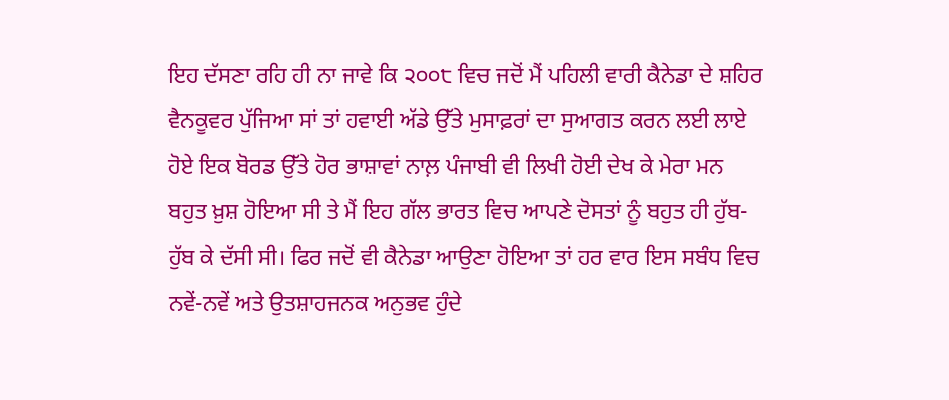ਇਹ ਦੱਸਣਾ ਰਹਿ ਹੀ ਨਾ ਜਾਵੇ ਕਿ ੨੦੦੮ ਵਿਚ ਜਦੋਂ ਮੈਂ ਪਹਿਲੀ ਵਾਰੀ ਕੈਨੇਡਾ ਦੇ ਸ਼ਹਿਰ ਵੈਨਕੂਵਰ ਪੁੱਜਿਆ ਸਾਂ ਤਾਂ ਹਵਾਈ ਅੱਡੇ ਉੱਤੇ ਮੁਸਾਫ਼ਰਾਂ ਦਾ ਸੁਆਗਤ ਕਰਨ ਲਈ ਲਾਏ ਹੋਏ ਇਕ ਬੋਰਡ ਉੱਤੇ ਹੋਰ ਭਾਸ਼ਾਵਾਂ ਨਾਲ਼ ਪੰਜਾਬੀ ਵੀ ਲਿਖੀ ਹੋਈ ਦੇਖ ਕੇ ਮੇਰਾ ਮਨ ਬਹੁਤ ਖ਼ੁਸ਼ ਹੋਇਆ ਸੀ ਤੇ ਮੈਂ ਇਹ ਗੱਲ ਭਾਰਤ ਵਿਚ ਆਪਣੇ ਦੋਸਤਾਂ ਨੂੰ ਬਹੁਤ ਹੀ ਹੁੱਬ-ਹੁੱਬ ਕੇ ਦੱਸੀ ਸੀ। ਫਿਰ ਜਦੋਂ ਵੀ ਕੈਨੇਡਾ ਆਉਣਾ ਹੋਇਆ ਤਾਂ ਹਰ ਵਾਰ ਇਸ ਸਬੰਧ ਵਿਚ ਨਵੇਂ-ਨਵੇਂ ਅਤੇ ਉਤਸ਼ਾਹਜਨਕ ਅਨੁਭਵ ਹੁੰਦੇ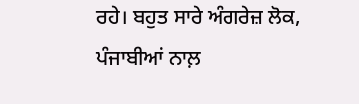ਰਹੇ। ਬਹੁਤ ਸਾਰੇ ਅੰਗਰੇਜ਼ ਲੋਕ, ਪੰਜਾਬੀਆਂ ਨਾਲ਼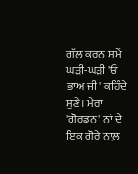ਗੱਲ ਕਰਨ ਸਮੇਂ ਘੜੀ-ਘੜੀ 'ਓ ਭਾਅ ਜੀ' ਕਹਿੰਦੇ ਸੁਣੇ। ਮੇਰਾ 'ਗੋਰਡਨ' ਨਾਂ ਦੇ ਇਕ ਗੋਰੇ ਨਾਲ਼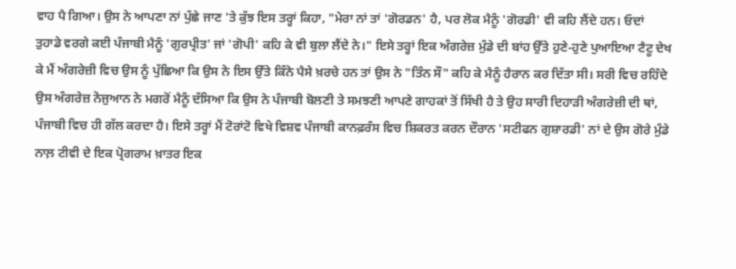ਵਾਹ ਪੈ ਗਿਆ। ਉਸ ਨੇ ਆਪਣਾ ਨਾਂ ਪੁੱਛੇ ਜਾਣ 'ਤੇ ਕੁੱਝ ਇਸ ਤਰ੍ਹਾਂ ਕਿਹਾ, "ਮੇਰਾ ਨਾਂ ਤਾਂ 'ਗੋਰਡਨ' ਹੈ, ਪਰ ਲੋਕ ਮੈਨੂੰ 'ਗੋਰਡੀ' ਵੀ ਕਹਿ ਲੈਂਦੇ ਹਨ। ਓਦਾਂ ਤੁਹਾਡੇ ਵਰਗੇ ਕਈ ਪੰਜਾਬੀ ਮੈਨੂੰ 'ਗੁਰਪ੍ਰੀਤ' ਜਾਂ 'ਗੋਪੀ' ਕਹਿ ਕੇ ਵੀ ਬੁਲਾ ਲੈਂਦੇ ਨੇ।" ਇਸੇ ਤਰ੍ਹਾਂ ਇਕ ਅੰਗਰੇਜ਼ ਮੁੰਡੇ ਦੀ ਬਾਂਹ ਉੱਤੇ ਹੁਣੇ-ਹੁਣੇ ਪੁਆਇਆ ਟੈਟੂ ਦੇਖ ਕੇ ਮੈਂ ਅੰਗਰੇਜ਼ੀ ਵਿਚ ਉਸ ਨੂੰ ਪੁੱਛਿਆ ਕਿ ਉਸ ਨੇ ਇਸ ਉੱਤੇ ਕਿੰਨੇ ਪੈਸੇ ਖ਼ਰਚੇ ਹਨ ਤਾਂ ਉਸ ਨੇ "ਤਿੰਨ ਸੌ" ਕਹਿ ਕੇ ਮੈਨੂੰ ਹੈਰਾਨ ਕਰ ਦਿੱਤਾ ਸੀ। ਸਰੀ ਵਿਚ ਰਹਿੰਦੇ ਉਸ ਅੰਗਰੇਜ਼ ਨੋਜੁਆਨ ਨੇ ਮਗਰੋਂ ਮੈਨੂੰ ਦੱਸਿਆ ਕਿ ਉਸ ਨੇ ਪੰਜਾਬੀ ਬੋਲਣੀ ਤੇ ਸਮਝਣੀ ਆਪਣੇ ਗਾਹਕਾਂ ਤੋਂ ਸਿੱਖੀ ਹੈ ਤੇ ਉਹ ਸਾਰੀ ਦਿਹਾੜੀ ਅੰਗਰੇਜ਼ੀ ਦੀ ਥਾਂ, ਪੰਜਾਬੀ ਵਿਚ ਹੀ ਗੱਲ ਕਰਦਾ ਹੈ। ਇਸੇ ਤਰ੍ਹਾਂ ਮੈਂ ਟੋਰਾਂਟੋ ਵਿਖੇ ਵਿਸ਼ਵ ਪੰਜਾਬੀ ਕਾਨਫ਼ਰੰਸ ਵਿਚ ਸ਼ਿਕਰਤ ਕਰਨ ਦੌਰਾਨ 'ਸਟੀਫਨ ਗੁਸ਼ਾਰਡੀ' ਨਾਂ ਦੇ ਉਸ ਗੋਰੇ ਮੁੰਡੇ ਨਾਲ਼ ਟੀਵੀ ਦੇ ਇਕ ਪ੍ਰੋਗਰਾਮ ਖ਼ਾਤਰ ਇਕ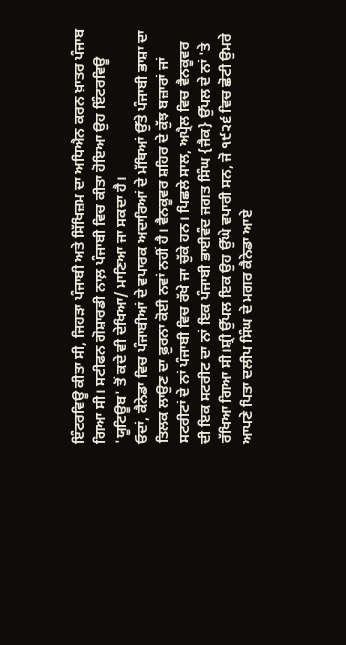ਇੰਟਰਵਿਊ ਕੀਤਾ ਸੀ, ਜਿਹੜਾ ਪੰਜਾਬੀ ਅਤੇ ਸਿੱਖਿਜ਼ਮ ਦਾ ਅਧਿਐਨ ਕਰਨ ਖ਼ਾਤਰ ਪੰਜਾਬ ਗਿਆ ਸੀ। ਸਟੀਫਨ ਗੋਸ਼ਾਰਡੀ ਨਾਲ਼ ਪੰਜਾਬੀ ਵਿਚ ਕੀਤਾ ਹੋਇਆ ਉਹ ਇੰਟਰਵਿਊ 'ਯੂਟਿਊਬ' ਤੋਂ ਕਦੇ ਵੀ ਦੇਖਿਆ/ ਮਾਣਿਆ ਜਾ ਸਕਦਾ ਹੈ।
ਓਦਾਂ, ਕੈਨੇਡਾ ਵਿਚ ਪੰਜਾਬੀਆਂ ਦੇ ਵਪਾਰਕ ਅਦਾਰਿਆਂ ਦੇ ਮੱਥਿਆਂ ਉੱਤੇ ਪੰਜਾਬੀ ਭਾਸ਼ਾ ਦਾ ਤਿਲਕ ਲਾਉਣ ਦਾ ਫ਼ੁਰਨਾ ਕੋਈ ਨਵਾਂ ਨਹੀਂ ਹੈ। ਵੈਨਕੂਵਰ ਸ਼ਹਿਰ ਦੇ ਕੁੱਝ ਬਜ਼ਾਰਾਂ ਜਾਂ ਸਟਰੀਟਾਂ ਦੇ ਨਾਂ ਪੰਜਾਬੀ ਵਿਚ ਰੱਖੇ ਜਾ ਚੁੱਕੇ ਹਨ। ਪਿਛਲੇ ਸਾਲ, ਅਪ੍ਰੈਲ ਵਿਚ ਵੈਨਕੂਵਰ ਦੀ ਇਕ ਸਟਰੀਟ ਦਾ ਨਾਂ ਇਕ ਪੰਜਾਬੀ ਭਾਈਵੰਦ ਜਗਤ ਸਿੰਘ {ਜੈਕ} ਉੱਪਲ ਦੇ ਨਾਂ 'ਤੇ ਰੱਖਿਆ ਗਿਆ ਸੀ।ਸ਼੍ਰੀ ਉੱਪਲ ਇਕ ਉਹ ਉੱਘੇ ਵਪਾਰੀ ਸਨ, ਜੋ ੧੯੨੬ ਵਿਚ ਛੋਟੀ ਉਮਰੇ ਆਪਣੇ ਪਿਤਾ ਦਲੀਪ ਸਿੰਘ ਦੇ ਮਗਰ ਕੈਨੇਡਾ ਆਏ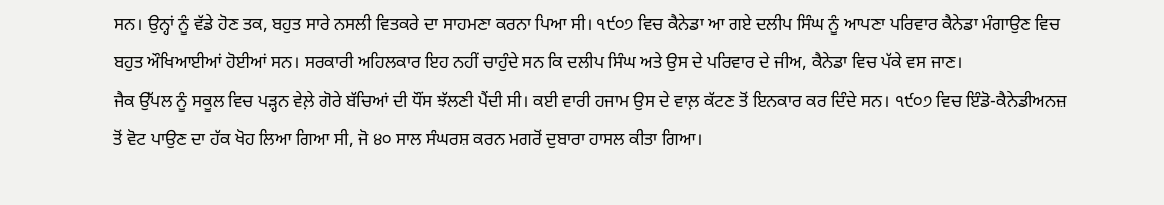ਸਨ। ਉਨ੍ਹਾਂ ਨੂੰ ਵੱਡੇ ਹੋਣ ਤਕ, ਬਹੁਤ ਸਾਰੇ ਨਸਲੀ ਵਿਤਕਰੇ ਦਾ ਸਾਹਮਣਾ ਕਰਨਾ ਪਿਆ ਸੀ। ੧੯੦੭ ਵਿਚ ਕੈਨੇਡਾ ਆ ਗਏ ਦਲੀਪ ਸਿੰਘ ਨੂੰ ਆਪਣਾ ਪਰਿਵਾਰ ਕੈਨੇਡਾ ਮੰਗਾਉਣ ਵਿਚ ਬਹੁਤ ਔਖਿਆਈਆਂ ਹੋਈਆਂ ਸਨ। ਸਰਕਾਰੀ ਅਹਿਲਕਾਰ ਇਹ ਨਹੀਂ ਚਾਹੁੰਦੇ ਸਨ ਕਿ ਦਲੀਪ ਸਿੰਘ ਅਤੇ ਉਸ ਦੇ ਪਰਿਵਾਰ ਦੇ ਜੀਅ, ਕੈਨੇਡਾ ਵਿਚ ਪੱਕੇ ਵਸ ਜਾਣ।
ਜੈਕ ਉੱਪਲ ਨੂੰ ਸਕੂਲ ਵਿਚ ਪੜ੍ਹਨ ਵੇਲ਼ੇ ਗੋਰੇ ਬੱਚਿਆਂ ਦੀ ਧੌਂਸ ਝੱਲਣੀ ਪੈਂਦੀ ਸੀ। ਕਈ ਵਾਰੀ ਹਜਾਮ ਉਸ ਦੇ ਵਾਲ਼ ਕੱਟਣ ਤੋਂ ਇਨਕਾਰ ਕਰ ਦਿੰਦੇ ਸਨ। ੧੯੦੭ ਵਿਚ ਇੰਡੋ-ਕੈਨੇਡੀਅਨਜ਼ ਤੋਂ ਵੋਟ ਪਾਉਣ ਦਾ ਹੱਕ ਖੋਹ ਲਿਆ ਗਿਆ ਸੀ, ਜੋ ੪੦ ਸਾਲ ਸੰਘਰਸ਼ ਕਰਨ ਮਗਰੋਂ ਦੁਬਾਰਾ ਹਾਸਲ ਕੀਤਾ ਗਿਆ।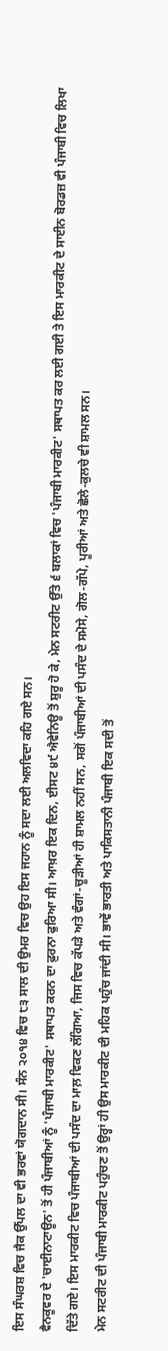ਇਸ ਸੰਘਰਸ਼ ਵਿਚ ਜੈਕ ਉੱਪਲ ਦਾ ਵੀ ਭਰਵਾਂ ਯੋਗਦਾਨ ਸੀ। ਸੰਨ ੨੦੧੪ ਵਿਚ ੮੩ ਸਾਲ ਦੀ ਉਮਰ ਵਿਚ ਉਹ ਇਸ ਜਹਾਨ ਨੂੰ ਸਦਾ ਲਈ ਅਲਵਿਦਾ ਕਹਿ ਗਏ ਸਨ।
ਵੈਨਕੂਵਰ ਦੇ 'ਚਾਈਨਾਟਾਊਨ' ਤੋਂ ਹੀ ਪੰਜਾਬੀਆਂ ਨੂੰ 'ਪੰਜਾਬੀ ਮਾਰਕੀਟ' ਸਥਾਪਤ ਕਰਨ ਦਾ ਫ਼ੁਰਨਾ ਫੁਰਿਆ ਸੀ। ਆਖ਼ਰ ਇਕ ਦਿਨ, ਈਸਟ ੪੯ ਐਵੇਨਿਊ ਤੋਂ ਸ਼ੁਰੂ ਹੋ ਕੇ, ਮੇਨ ਸਟਰੀਟ ਉੱਤੇ ੬ ਬਲਾਕਾਂ ਵਿਚ 'ਪੰਜਾਬੀ ਮਾਰਕੀਟ' ਸਥਾਪਤ ਕਰ ਲਈ ਗਈ ਤੇ ਇਸ ਮਾਰਕੀਟ ਦੇ ਸਾਈਨ ਬੋਰਡਜ਼ ਵੀ ਪੰਜਾਬੀ ਵਿਚ ਲਿਖਾ ਦਿੱਤੇ ਗਏ। ਇਸ ਮਾਰਕੀਟ ਵਿਚ ਪੰਜਾਬੀਆਂ ਦੀ ਪਸੰਦ ਦਾ ਮਾਲ਼ ਵਿਕਣ ਲੱਗਿਆ, ਜਿਸ ਵਿਚ ਕੱਪੜੇ ਅਤੇ ਵੰਗਾਂ-ਚੂੜੀਆਂ ਹੀ ਸ਼ਾਮਲ ਨਹੀਂ ਸਨ, ਸਗੋਂ ਪੰਜਾਬੀਆਂ ਦੀ ਪਸੰਦ ਦੇ ਸਮੋਸੇ, ਗੋਲ-ਗੱਪੇ, ਪੂਰੀਆਂ ਅਤੇ ਛੋਲੇ-ਕੁਲਚੇ ਵੀ ਸ਼ਾਮਲ ਸਨ।
ਮੇਨ ਸਟਰੀਟ ਦੀ ਪੰਜਾਬੀ ਮਾਰਕੀਟ ਪਹੁੰਚਣ ਤੋਂ ਉਰ੍ਹਾਂ ਹੀ ਉਸ ਮਾਰਕੀਟ ਦੀ ਮਹਿਕ ਪਹੁੰਚ ਜਾਂਦੀ ਸੀ। ਭਾਵੇਂ ਭਾਰਤੀ ਅਤੇ ਪਾਕਿਸਤਾਨੀ ਪੰਜਾਬੀ ਇਕ ਸਦੀ ਤੋਂ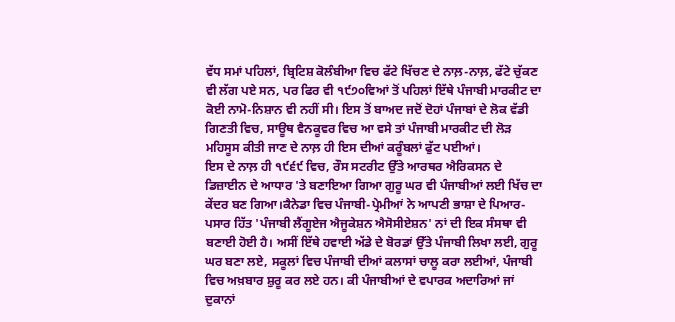ਵੱਧ ਸਮਾਂ ਪਹਿਲਾਂ, ਬ੍ਰਿਟਿਸ਼ ਕੋਲੰਬੀਆ ਵਿਚ ਫੱਟੇ ਖਿੱਚਣ ਦੇ ਨਾਲ਼-ਨਾਲ਼, ਫੱਟੇ ਚੁੱਕਣ ਵੀ ਲੱਗ ਪਏ ਸਨ, ਪਰ ਫਿਰ ਵੀ ੧੯੭੦ਵਿਆਂ ਤੋਂ ਪਹਿਲਾਂ ਇੱਥੇ ਪੰਜਾਬੀ ਮਾਰਕੀਟ ਦਾ ਕੋਈ ਨਾਮੋ-ਨਿਸ਼ਾਨ ਵੀ ਨਹੀਂ ਸੀ। ਇਸ ਤੋਂ ਬਾਅਦ ਜਦੋਂ ਦੋਹਾਂ ਪੰਜਾਬਾਂ ਦੇ ਲੋਕ ਵੱਡੀ ਗਿਣਤੀ ਵਿਚ, ਸਾਊਥ ਵੈਨਕੂਵਰ ਵਿਚ ਆ ਵਸੇ ਤਾਂ ਪੰਜਾਬੀ ਮਾਰਕੀਟ ਦੀ ਲੋੜ ਮਹਿਸੂਸ ਕੀਤੀ ਜਾਣ ਦੇ ਨਾਲ਼ ਹੀ ਇਸ ਦੀਆਂ ਕਰੂੰਬਲਾਂ ਫੁੱਟ ਪਈਆਂ।
ਇਸ ਦੇ ਨਾਲ਼ ਹੀ ੧੯੬੯ ਵਿਚ, ਰੌਸ ਸਟਰੀਟ ਉੱਤੇ ਆਰਥਰ ਐਰਿਕਸਨ ਦੇ ਡਿਜ਼ਾਈਨ ਦੇ ਆਧਾਰ 'ਤੇ ਬਣਾਇਆ ਗਿਆ ਗੁਰੂ ਘਰ ਵੀ ਪੰਜਾਬੀਆਂ ਲਈ ਖਿੱਚ ਦਾ ਕੇਂਦਰ ਬਣ ਗਿਆ।ਕੈਨੇਡਾ ਵਿਚ ਪੰਜਾਬੀ-ਪ੍ਰੇਮੀਆਂ ਨੇ ਆਪਣੀ ਭਾਸ਼ਾ ਦੇ ਪਿਆਰ-ਪਸਾਰ ਹਿੱਤ 'ਪੰਜਾਬੀ ਲੈਂਗੂਏਜ ਐਜੂਕੇਸ਼ਨ ਐਸੋਸੀਏਸ਼ਨ' ਨਾਂ ਦੀ ਇਕ ਸੰਸਥਾ ਵੀ ਬਣਾਈ ਹੋਈ ਹੈ। ਅਸੀਂ ਇੱਥੇ ਹਵਾਈ ਅੱਡੇ ਦੇ ਬੋਰਡਾਂ ਉੱਤੇ ਪੰਜਾਬੀ ਲਿਖਾ ਲਈ, ਗੁਰੂ ਘਰ ਬਣਾ ਲਏ, ਸਕੂਲਾਂ ਵਿਚ ਪੰਜਾਬੀ ਦੀਆਂ ਕਲਾਸਾਂ ਚਾਲੂ ਕਰਾ ਲਈਆਂ, ਪੰਜਾਬੀ ਵਿਚ ਅਖ਼ਬਾਰ ਸ਼ੁਰੂ ਕਰ ਲਏ ਹਨ। ਕੀ ਪੰਜਾਬੀਆਂ ਦੇ ਵਪਾਰਕ ਅਦਾਰਿਆਂ ਜਾਂ ਦੁਕਾਨਾਂ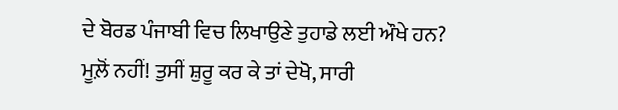ਦੇ ਬੋਰਡ ਪੰਜਾਬੀ ਵਿਚ ਲਿਖਾਉਣੇ ਤੁਹਾਡੇ ਲਈ ਔਖੇ ਹਨ? ਮੂਲ਼ੋਂ ਨਹੀਂ! ਤੁਸੀਂ ਸ਼ੁਰੂ ਕਰ ਕੇ ਤਾਂ ਦੇਖੋ, ਸਾਰੀ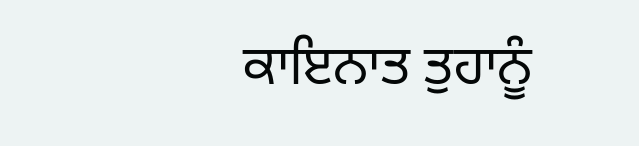ਕਾਇਨਾਤ ਤੁਹਾਨੂੰ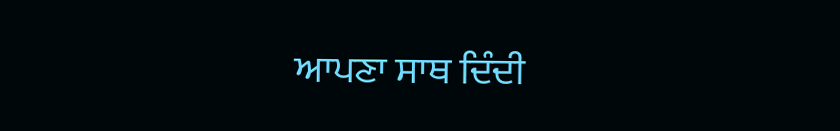ਆਪਣਾ ਸਾਥ ਦਿੰਦੀ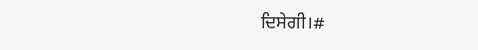ਦਿਸੇਗੀ।#